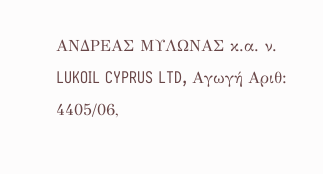ΑΝΔΡΕΑΣ ΜΥΛΩΝΑΣ κ.α. ν. LUKOIL CYPRUS LTD, Αγωγή Αριθ: 4405/06,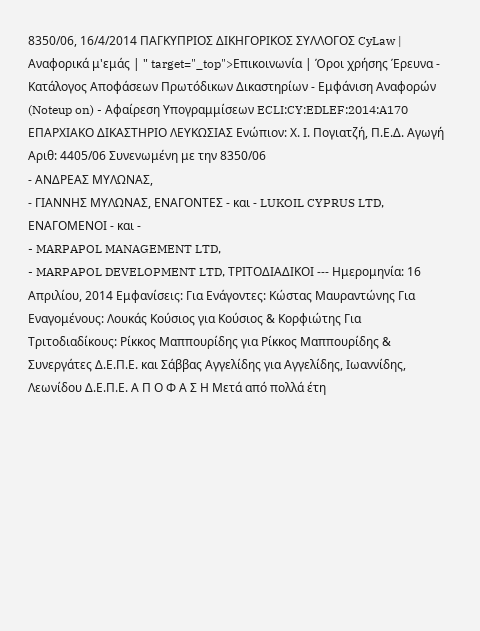8350/06, 16/4/2014 ΠΑΓΚΥΠΡΙΟΣ ΔΙΚΗΓΟΡΙΚΟΣ ΣΥΛΛΟΓΟΣ CyLaw | Αναφορικά μ'εμάς | " target="_top">Επικοινωνία | Όροι χρήσης Έρευνα - Κατάλογος Αποφάσεων Πρωτόδικων Δικαστηρίων - Εμφάνιση Αναφορών (Noteup on) - Αφαίρεση Υπογραμμίσεων ECLI:CY:EDLEF:2014:A170 ΕΠΑΡΧΙΑΚΟ ΔΙΚΑΣΤΗΡΙΟ ΛΕΥΚΩΣΙΑΣ Ενώπιον: Χ. Ι. Πογιατζή, Π.Ε.Δ. Αγωγή Αριθ: 4405/06 Συνενωμένη με την 8350/06
- ΑΝΔΡΕΑΣ ΜΥΛΩΝΑΣ,
- ΓΙΑΝΝΗΣ ΜΥΛΩΝΑΣ, ΕΝΑΓΟΝΤΕΣ - και - LUKOIL CYPRUS LTD, ΕΝΑΓΟΜΕΝΟΙ - και -
- MARPAPOL MANAGEMENT LTD,
- MARPAPOL DEVELOPMENT LTD, ΤΡΙΤΟΔΙΑΔΙΚΟΙ --- Ημερομηνία: 16 Απριλίου, 2014 Εμφανίσεις: Για Ενάγοντες: Κώστας Μαυραντώνης Για Εναγομένους: Λουκάς Κούσιος για Κούσιος & Κορφιώτης Για Τριτοδιαδίκους: Ρίκκος Μαππουρίδης για Ρίκκος Μαππουρίδης & Συνεργάτες Δ.Ε.Π.Ε. και Σάββας Αγγελίδης για Αγγελίδης, Ιωαννίδης, Λεωνίδου Δ.Ε.Π.Ε. Α Π Ο Φ Α Σ Η Μετά από πολλά έτη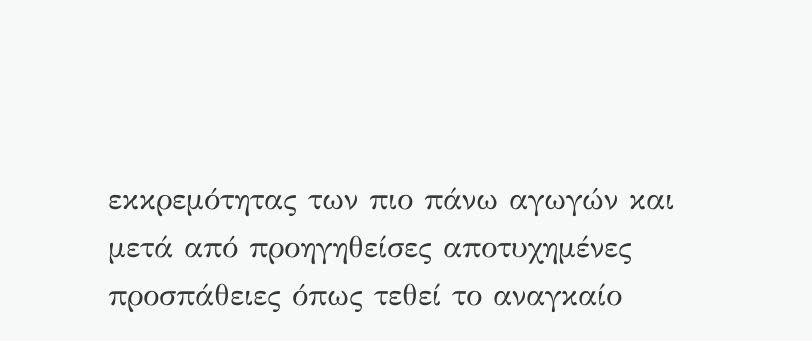εκκρεμότητας των πιο πάνω αγωγών και μετά από προηγηθείσες αποτυχημένες προσπάθειες όπως τεθεί το αναγκαίο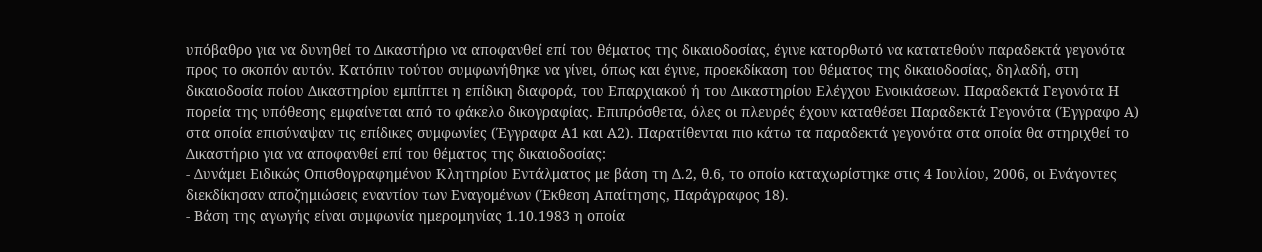υπόβαθρο για να δυνηθεί το Δικαστήριο να αποφανθεί επί του θέματος της δικαιοδοσίας, έγινε κατορθωτό να κατατεθούν παραδεκτά γεγονότα προς το σκοπόν αυτόν. Κατόπιν τούτου συμφωνήθηκε να γίνει, όπως και έγινε, προεκδίκαση του θέματος της δικαιοδοσίας, δηλαδή, στη δικαιοδοσία ποίου Δικαστηρίου εμπίπτει η επίδικη διαφορά, του Επαρχιακού ή του Δικαστηρίου Ελέγχου Ενοικιάσεων. Παραδεκτά Γεγονότα Η πορεία της υπόθεσης εμφαίνεται από το φάκελο δικογραφίας. Επιπρόσθετα, όλες οι πλευρές έχουν καταθέσει Παραδεκτά Γεγονότα (Έγγραφο Α) στα οποία επισύναψαν τις επίδικες συμφωνίες (Έγγραφα Α1 και Α2). Παρατίθενται πιο κάτω τα παραδεκτά γεγονότα στα οποία θα στηριχθεί το Δικαστήριο για να αποφανθεί επί του θέματος της δικαιοδοσίας:
- Δυνάμει Ειδικώς Οπισθογραφημένου Κλητηρίου Εντάλματος με βάση τη Δ.2, θ.6, το οποίο καταχωρίστηκε στις 4 Ιουλίου, 2006, οι Ενάγοντες διεκδίκησαν αποζημιώσεις εναντίον των Εναγομένων (Έκθεση Απαίτησης, Παράγραφος 18).
- Βάση της αγωγής είναι συμφωνία ημερομηνίας 1.10.1983 η οποία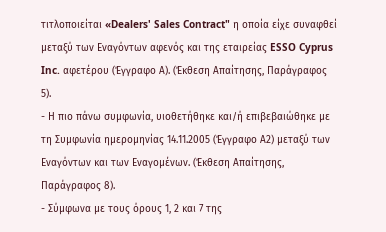τιτλοποιείται «Dealers' Sales Contract" η οποία είχε συναφθεί μεταξύ των Εναγόντων αφενός και της εταιρείας ESSO Cyprus Inc. αφετέρου (Έγγραφο Α). (Έκθεση Απαίτησης, Παράγραφος 5).
- Η πιο πάνω συμφωνία, υιοθετήθηκε και/ή επιβεβαιώθηκε με τη Συμφωνία ημερομηνίας 14.11.2005 (Έγγραφο Α2) μεταξύ των Εναγόντων και των Εναγομένων. (Έκθεση Απαίτησης, Παράγραφος 8).
- Σύμφωνα με τους όρους 1, 2 και 7 της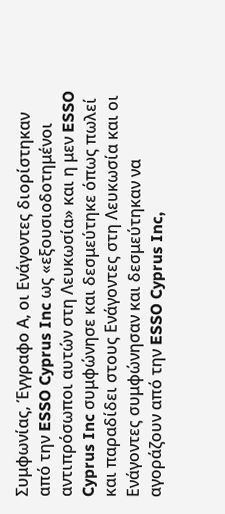Συμφωνίας, Έγγραφο Α, οι Ενάγοντες διορίστηκαν από την ESSO Cyprus Inc ως «εξουσιοδοτημένοι αντιπρόσωποι αυτών στη Λευκωσία» και η μεν ESSO Cyprus Inc συμφώνησε και δεσμεύτηκε όπως πωλεί και παραδίδει στους Ενάγοντες στη Λευκωσία και οι Ενάγοντες συμφώνησαν και δεσμεύτηκαν να αγοράζουν από την ESSO Cyprus Inc,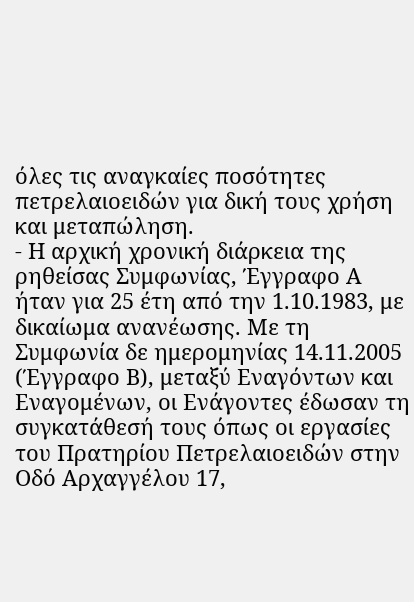όλες τις αναγκαίες ποσότητες πετρελαιοειδών για δική τους χρήση και μεταπώληση.
- Η αρχική χρονική διάρκεια της ρηθείσας Συμφωνίας, Έγγραφο Α ήταν για 25 έτη από την 1.10.1983, με δικαίωμα ανανέωσης. Με τη Συμφωνία δε ημερομηνίας 14.11.2005 (Έγγραφο Β), μεταξύ Εναγόντων και Εναγομένων, οι Ενάγοντες έδωσαν τη συγκατάθεσή τους όπως οι εργασίες του Πρατηρίου Πετρελαιοειδών στην Οδό Αρχαγγέλου 17,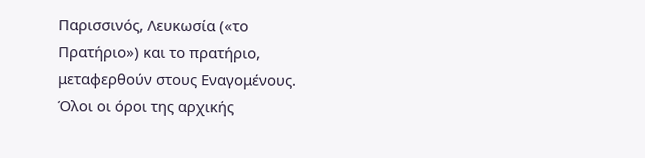Παρισσινός, Λευκωσία («το Πρατήριο») και το πρατήριο, μεταφερθούν στους Εναγομένους. Όλοι οι όροι της αρχικής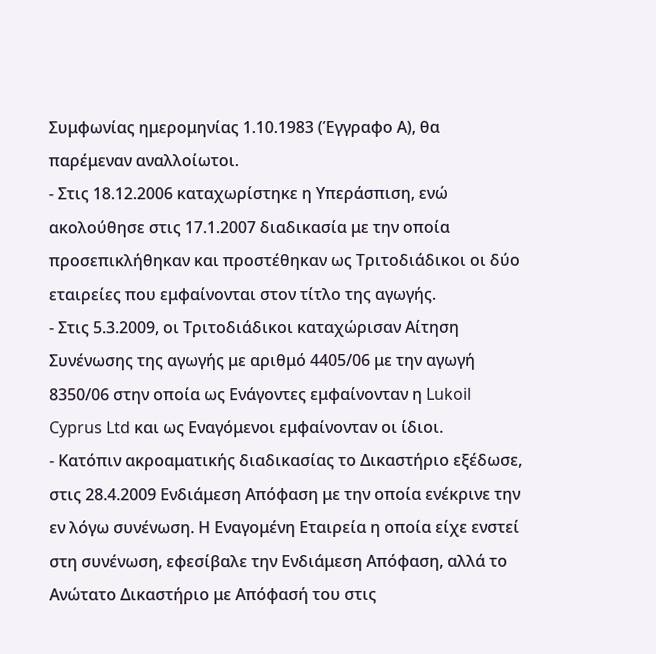Συμφωνίας ημερομηνίας 1.10.1983 (Έγγραφο Α), θα παρέμεναν αναλλοίωτοι.
- Στις 18.12.2006 καταχωρίστηκε η Υπεράσπιση, ενώ ακολούθησε στις 17.1.2007 διαδικασία με την οποία προσεπικλήθηκαν και προστέθηκαν ως Τριτοδιάδικοι οι δύο εταιρείες που εμφαίνονται στον τίτλο της αγωγής.
- Στις 5.3.2009, οι Τριτοδιάδικοι καταχώρισαν Αίτηση Συνένωσης της αγωγής με αριθμό 4405/06 με την αγωγή 8350/06 στην οποία ως Ενάγοντες εμφαίνονταν η Lukoil Cyprus Ltd και ως Εναγόμενοι εμφαίνονταν οι ίδιοι.
- Κατόπιν ακροαματικής διαδικασίας το Δικαστήριο εξέδωσε, στις 28.4.2009 Ενδιάμεση Απόφαση με την οποία ενέκρινε την εν λόγω συνένωση. Η Εναγομένη Εταιρεία η οποία είχε ενστεί στη συνένωση, εφεσίβαλε την Ενδιάμεση Απόφαση, αλλά το Ανώτατο Δικαστήριο με Απόφασή του στις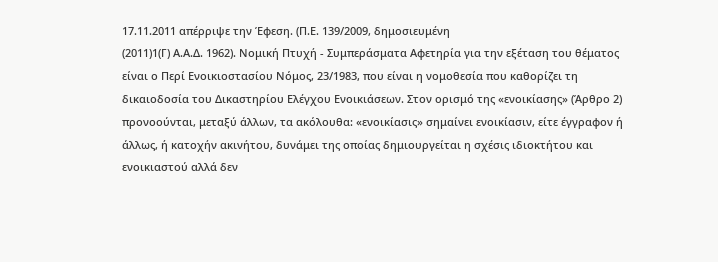17.11.2011 απέρριψε την Έφεση. (Π.Ε. 139/2009, δημοσιευμένη
(2011)1(Γ) Α.Α.Δ. 1962). Nομική Πτυχή - Συμπεράσματα Αφετηρία για την εξέταση του θέματος είναι ο Περί Ενοικιοστασίου Νόμος, 23/1983, που είναι η νομοθεσία που καθορίζει τη δικαιοδοσία του Δικαστηρίου Ελέγχου Ενοικιάσεων. Στον ορισμό της «ενοικίασης» (Άρθρο 2) προνοούνται, μεταξύ άλλων, τα ακόλουθα: «ενοικίασις» σημαίνει ενοικίασιν, είτε έγγραφον ή άλλως, ή κατοχήν ακινήτου, δυνάμει της οποίας δημιουργείται η σχέσις ιδιοκτήτου και ενοικιαστού αλλά δεν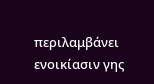περιλαμβάνει ενοικίασιν γης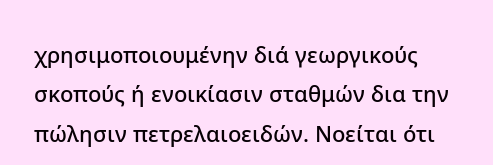χρησιμοποιουμένην διά γεωργικούς σκοπούς ή ενοικίασιν σταθμών δια την πώλησιν πετρελαιοειδών. Νοείται ότι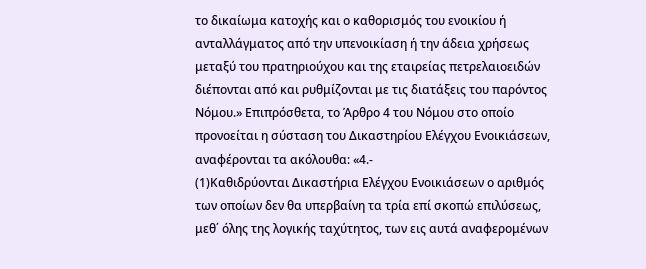το δικαίωμα κατοχής και ο καθορισμός του ενοικίου ή ανταλλάγματος από την υπενοικίαση ή την άδεια χρήσεως μεταξύ του πρατηριούχου και της εταιρείας πετρελαιοειδών διέπονται από και ρυθμίζονται με τις διατάξεις του παρόντος Νόμου.» Επιπρόσθετα, το Άρθρο 4 του Νόμου στο οποίο προνοείται η σύσταση του Δικαστηρίου Ελέγχου Ενοικιάσεων, αναφέρονται τα ακόλουθα: «4.-
(1)Καθιδρύονται Δικαστήρια Ελέγχου Ενοικιάσεων ο αριθμός των οποίων δεν θα υπερβαίνη τα τρία επί σκοπώ επιλύσεως, μεθ΄ όλης της λογικής ταχύτητος, των εις αυτά αναφερομένων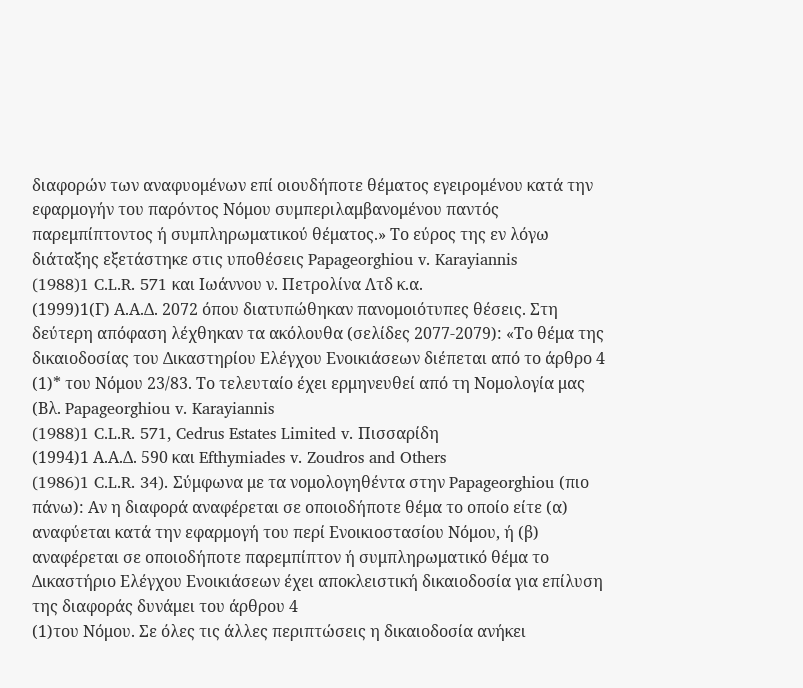διαφορών των αναφυομένων επί οιουδήποτε θέματος εγειρομένου κατά την εφαρμογήν του παρόντος Νόμου συμπεριλαμβανομένου παντός παρεμπίπτοντος ή συμπληρωματικού θέματος.» Το εύρος της εν λόγω διάταξης εξετάστηκε στις υποθέσεις Papageorghiou v. Karayiannis
(1988)1 C.L.R. 571 και Ιωάννου ν. Πετρολίνα Λτδ κ.α.
(1999)1(Γ) Α.Α.Δ. 2072 όπου διατυπώθηκαν πανομοιότυπες θέσεις. Στη δεύτερη απόφαση λέχθηκαν τα ακόλουθα (σελίδες 2077-2079): «Το θέμα της δικαιοδοσίας του Δικαστηρίου Ελέγχου Ενοικιάσεων διέπεται από το άρθρο 4
(1)* του Νόμου 23/83. Το τελευταίο έχει ερμηνευθεί από τη Νομολογία μας (Βλ. Papageorghiou v. Karayiannis
(1988)1 C.L.R. 571, Cedrus Estates Limited v. Πισσαρίδη
(1994)1 Α.Α.Δ. 590 και Efthymiades v. Zoudros and Others
(1986)1 C.L.R. 34). Σύμφωνα με τα νομολογηθέντα στην Papageorghiou (πιο πάνω): Αν η διαφορά αναφέρεται σε οποιοδήποτε θέμα το οποίο είτε (α) αναφύεται κατά την εφαρμογή του περί Ενοικιοστασίου Νόμου, ή (β) αναφέρεται σε οποιοδήποτε παρεμπίπτον ή συμπληρωματικό θέμα το Δικαστήριο Ελέγχου Ενοικιάσεων έχει αποκλειστική δικαιοδοσία για επίλυση της διαφοράς δυνάμει του άρθρου 4
(1)του Νόμου. Σε όλες τις άλλες περιπτώσεις η δικαιοδοσία ανήκει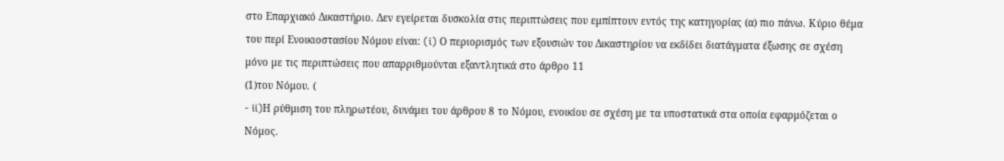στο Επαρχιακό Δικαστήριο. Δεν εγείρεται δυσκολία στις περιπτώσεις που εμπίπτουν εντός της κατηγορίας (α) πιο πάνω. Κύριο θέμα του περί Ενοικιοστασίου Νόμου είναι: (i) Ο περιορισμός των εξουσιών του Δικαστηρίου να εκδίδει διατάγματα έξωσης σε σχέση μόνο με τις περιπτώσεις που απαρριθμούνται εξαντλητικά στο άρθρο 11
(1)του Νόμου. (
- ii)Η ρύθμιση του πληρωτέου, δυνάμει του άρθρου 8 το Νόμου, ενοικίου σε σχέση με τα υποστατικά στα οποία εφαρμόζεται ο Νόμος.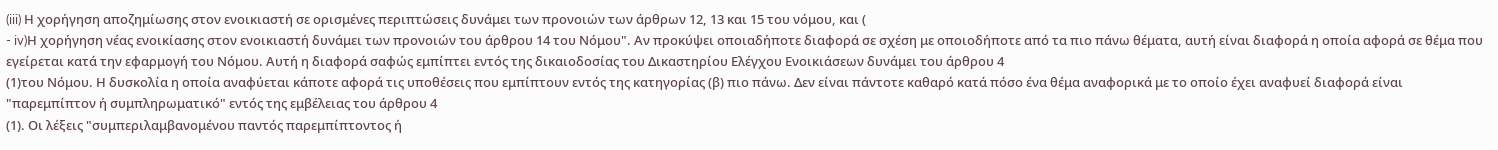(iii) Η χορήγηση αποζημίωσης στον ενοικιαστή σε ορισμένες περιπτώσεις δυνάμει των προνοιών των άρθρων 12, 13 και 15 του νόμου, και (
- iv)Η χορήγηση νέας ενοικίασης στον ενοικιαστή δυνάμει των προνοιών του άρθρου 14 του Νόμου". Αν προκύψει οποιαδήποτε διαφορά σε σχέση με οποιοδήποτε από τα πιο πάνω θέματα, αυτή είναι διαφορά η οποία αφορά σε θέμα που εγείρεται κατά την εφαρμογή του Νόμου. Αυτή η διαφορά σαφώς εμπίπτει εντός της δικαιοδοσίας του Δικαστηρίου Ελέγχου Ενοικιάσεων δυνάμει του άρθρου 4
(1)του Νόμου. Η δυσκολία η οποία αναφύεται κάποτε αφορά τις υποθέσεις που εμπίπτουν εντός της κατηγορίας (β) πιο πάνω. Δεν είναι πάντοτε καθαρό κατά πόσο ένα θέμα αναφορικά με το οποίο έχει αναφυεί διαφορά είναι "παρεμπίπτον ή συμπληρωματικό" εντός της εμβέλειας του άρθρου 4
(1). Οι λέξεις "συμπεριλαμβανομένου παντός παρεμπίπτοντος ή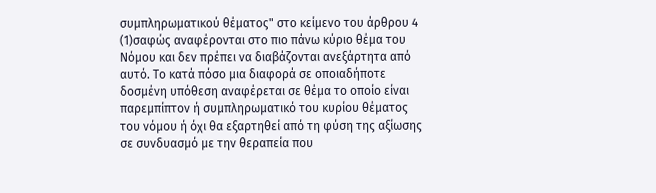συμπληρωματικού θέματος" στο κείμενο του άρθρου 4
(1)σαφώς αναφέρονται στο πιο πάνω κύριο θέμα του Νόμου και δεν πρέπει να διαβάζονται ανεξάρτητα από αυτό. Το κατά πόσο μια διαφορά σε οποιαδήποτε δοσμένη υπόθεση αναφέρεται σε θέμα το οποίο είναι παρεμπίπτον ή συμπληρωματικό του κυρίου θέματος του νόμου ή όχι θα εξαρτηθεί από τη φύση της αξίωσης σε συνδυασμό με την θεραπεία που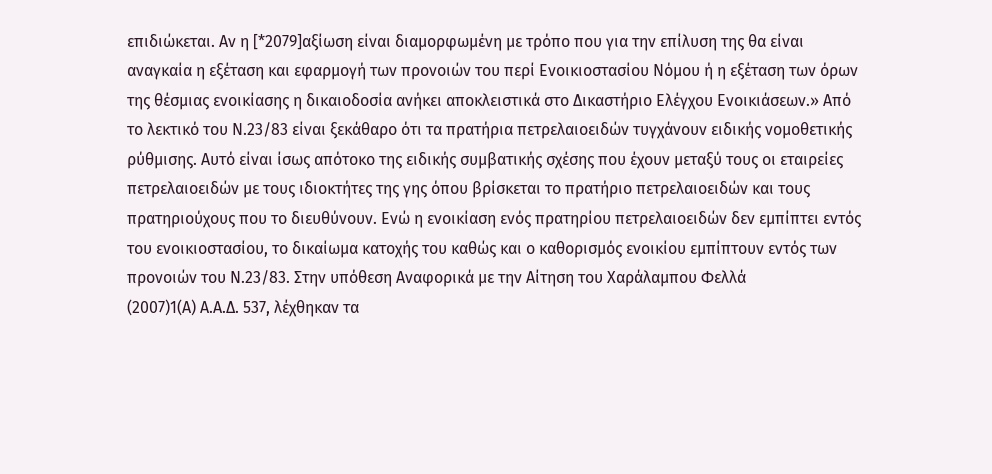επιδιώκεται. Αν η [*2079]αξίωση είναι διαμορφωμένη με τρόπο που για την επίλυση της θα είναι αναγκαία η εξέταση και εφαρμογή των προνοιών του περί Ενοικιοστασίου Νόμου ή η εξέταση των όρων της θέσμιας ενοικίασης η δικαιοδοσία ανήκει αποκλειστικά στο Δικαστήριο Ελέγχου Ενοικιάσεων.» Από το λεκτικό του Ν.23/83 είναι ξεκάθαρο ότι τα πρατήρια πετρελαιοειδών τυγχάνουν ειδικής νομοθετικής ρύθμισης. Αυτό είναι ίσως απότοκο της ειδικής συμβατικής σχέσης που έχουν μεταξύ τους οι εταιρείες πετρελαιοειδών με τους ιδιοκτήτες της γης όπου βρίσκεται το πρατήριο πετρελαιοειδών και τους πρατηριούχους που το διευθύνουν. Ενώ η ενοικίαση ενός πρατηρίου πετρελαιοειδών δεν εμπίπτει εντός του ενοικιοστασίου, το δικαίωμα κατοχής του καθώς και ο καθορισμός ενοικίου εμπίπτουν εντός των προνοιών του Ν.23/83. Στην υπόθεση Αναφορικά με την Αίτηση του Χαράλαμπου Φελλά
(2007)1(Α) Α.Α.Δ. 537, λέχθηκαν τα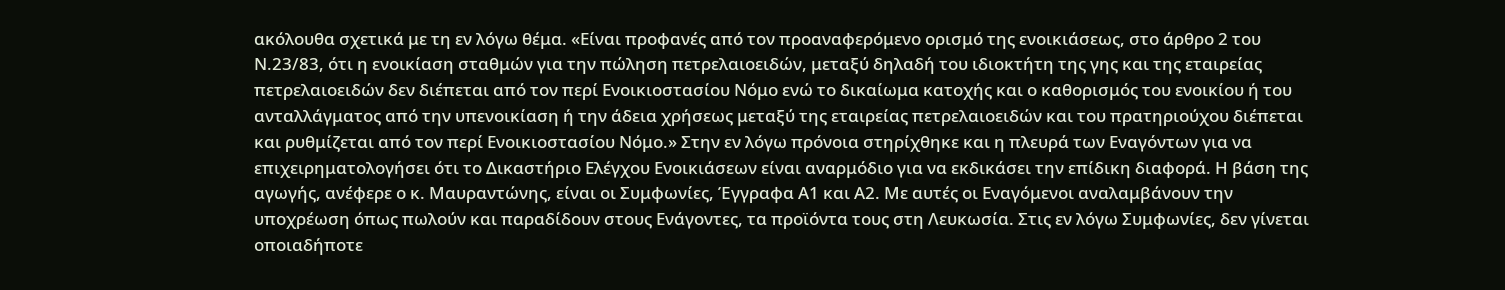ακόλουθα σχετικά με τη εν λόγω θέμα. «Είναι προφανές από τον προαναφερόμενο ορισμό της ενοικιάσεως, στο άρθρο 2 του Ν.23/83, ότι η ενοικίαση σταθμών για την πώληση πετρελαιοειδών, μεταξύ δηλαδή του ιδιοκτήτη της γης και της εταιρείας πετρελαιοειδών δεν διέπεται από τον περί Ενοικιοστασίου Νόμο ενώ το δικαίωμα κατοχής και ο καθορισμός του ενοικίου ή του ανταλλάγματος από την υπενοικίαση ή την άδεια χρήσεως μεταξύ της εταιρείας πετρελαιοειδών και του πρατηριούχου διέπεται και ρυθμίζεται από τον περί Ενοικιοστασίου Νόμο.» Στην εν λόγω πρόνοια στηρίχθηκε και η πλευρά των Εναγόντων για να επιχειρηματολογήσει ότι το Δικαστήριο Ελέγχου Ενοικιάσεων είναι αναρμόδιο για να εκδικάσει την επίδικη διαφορά. Η βάση της αγωγής, ανέφερε ο κ. Μαυραντώνης, είναι οι Συμφωνίες, Έγγραφα Α1 και Α2. Με αυτές οι Εναγόμενοι αναλαμβάνουν την υποχρέωση όπως πωλούν και παραδίδουν στους Ενάγοντες, τα προϊόντα τους στη Λευκωσία. Στις εν λόγω Συμφωνίες, δεν γίνεται οποιαδήποτε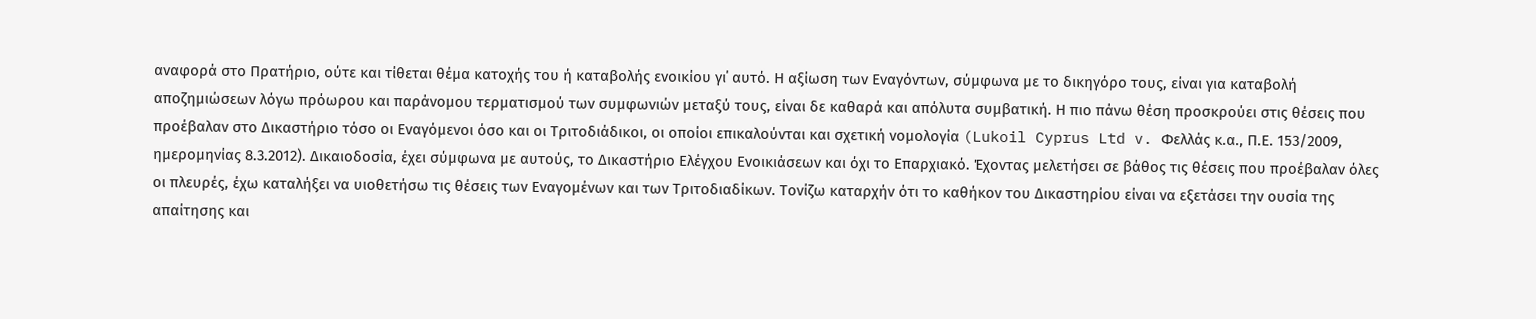αναφορά στο Πρατήριο, ούτε και τίθεται θέμα κατοχής του ή καταβολής ενοικίου γι΄ αυτό. Η αξίωση των Εναγόντων, σύμφωνα με το δικηγόρο τους, είναι για καταβολή αποζημιώσεων λόγω πρόωρου και παράνομου τερματισμού των συμφωνιών μεταξύ τους, είναι δε καθαρά και απόλυτα συμβατική. Η πιο πάνω θέση προσκρούει στις θέσεις που προέβαλαν στο Δικαστήριο τόσο οι Εναγόμενοι όσο και οι Τριτοδιάδικοι, οι οποίοι επικαλούνται και σχετική νομολογία (Lukoil Cyprus Ltd v. Φελλάς κ.α., Π.Ε. 153/2009, ημερομηνίας 8.3.2012). Δικαιοδοσία, έχει σύμφωνα με αυτούς, το Δικαστήριο Ελέγχου Ενοικιάσεων και όχι το Επαρχιακό. Έχοντας μελετήσει σε βάθος τις θέσεις που προέβαλαν όλες οι πλευρές, έχω καταλήξει να υιοθετήσω τις θέσεις των Εναγομένων και των Τριτοδιαδίκων. Τονίζω καταρχήν ότι το καθήκον του Δικαστηρίου είναι να εξετάσει την ουσία της απαίτησης και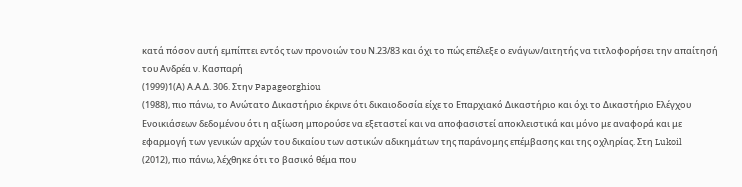κατά πόσον αυτή εμπίπτει εντός των προνοιών του Ν.23/83 και όχι το πώς επέλεξε ο ενάγων/αιτητής να τιτλοφορήσει την απαίτησή του Ανδρέα ν. Κασπαρή
(1999)1(Α) Α.Α.Δ. 306. Στην Papageorghiou
(1988), πιο πάνω, το Ανώτατο Δικαστήριο έκρινε ότι δικαιοδοσία είχε το Επαρχιακό Δικαστήριο και όχι το Δικαστήριο Ελέγχου Ενοικιάσεων δεδομένου ότι η αξίωση μπορούσε να εξεταστεί και να αποφασιστεί αποκλειστικά και μόνο με αναφορά και με εφαρμογή των γενικών αρχών του δικαίου των αστικών αδικημάτων της παράνομης επέμβασης και της οχληρίας. Στη Lukoil
(2012), πιο πάνω, λέχθηκε ότι το βασικό θέμα που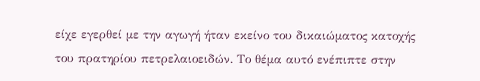είχε εγερθεί με την αγωγή ήταν εκείνο του δικαιώματος κατοχής του πρατηρίου πετρελαιοειδών. Το θέμα αυτό ενέπιπτε στην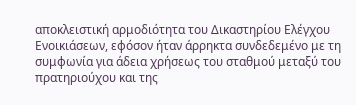αποκλειστική αρμοδιότητα του Δικαστηρίου Ελέγχου Ενοικιάσεων, εφόσον ήταν άρρηκτα συνδεδεμένο με τη συμφωνία για άδεια χρήσεως του σταθμού μεταξύ του πρατηριούχου και της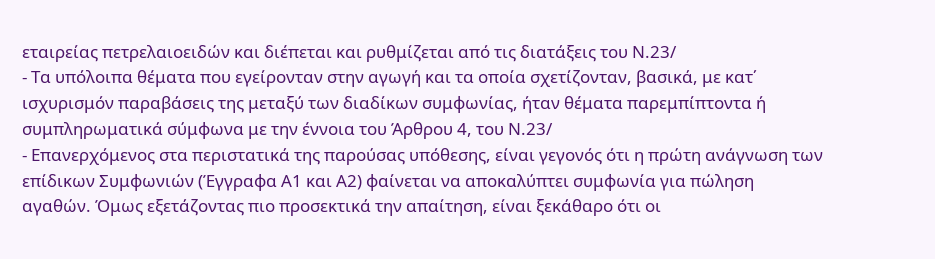εταιρείας πετρελαιοειδών και διέπεται και ρυθμίζεται από τις διατάξεις του Ν.23/
- Τα υπόλοιπα θέματα που εγείρονταν στην αγωγή και τα οποία σχετίζονταν, βασικά, με κατ΄ ισχυρισμόν παραβάσεις της μεταξύ των διαδίκων συμφωνίας, ήταν θέματα παρεμπίπτοντα ή συμπληρωματικά σύμφωνα με την έννοια του Άρθρου 4, του Ν.23/
- Επανερχόμενος στα περιστατικά της παρούσας υπόθεσης, είναι γεγονός ότι η πρώτη ανάγνωση των επίδικων Συμφωνιών (Έγγραφα Α1 και Α2) φαίνεται να αποκαλύπτει συμφωνία για πώληση αγαθών. Όμως εξετάζοντας πιο προσεκτικά την απαίτηση, είναι ξεκάθαρο ότι οι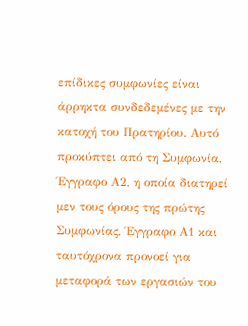επίδικες συμφωνίες είναι άρρηκτα συνδεδεμένες με την κατοχή του Πρατηρίου. Αυτό προκύπτει από τη Συμφωνία, Έγγραφο Α2, η οποία διατηρεί μεν τους όρους της πρώτης Συμφωνίας, Έγγραφο Α1 και ταυτόχρονα προνοεί για μεταφορά των εργασιών του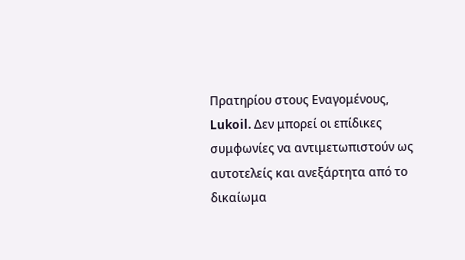Πρατηρίου στους Εναγομένους, Lukoil. Δεν μπορεί οι επίδικες συμφωνίες να αντιμετωπιστούν ως αυτοτελείς και ανεξάρτητα από το δικαίωμα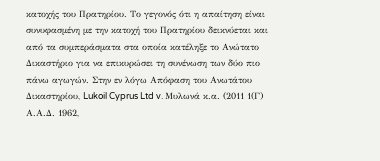κατοχής του Πρατηρίου. Το γεγονός ότι η απαίτηση είναι συνυφασμένη με την κατοχή του Πρατηρίου δεικνύεται και από τα συμπεράσματα στα οποία κατέληξε το Ανώτατο Δικαστήριο για να επικυρώσει τη συνένωση των δύο πιο πάνω αγωγών. Στην εν λόγω Απόφαση του Ανωτάτου Δικαστηρίου, Lukoil Cyprus Ltd v. Μυλωνά κ.α. (2011 1(Γ) Α.Α.Δ. 1962,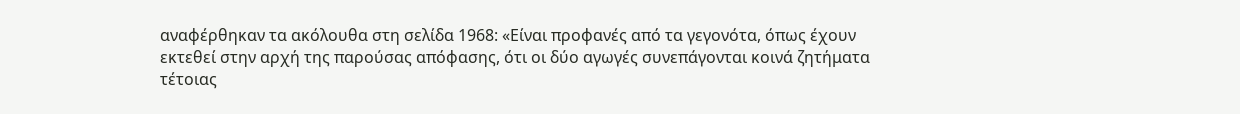αναφέρθηκαν τα ακόλουθα στη σελίδα 1968: «Είναι προφανές από τα γεγονότα, όπως έχουν εκτεθεί στην αρχή της παρούσας απόφασης, ότι οι δύο αγωγές συνεπάγονται κοινά ζητήματα τέτοιας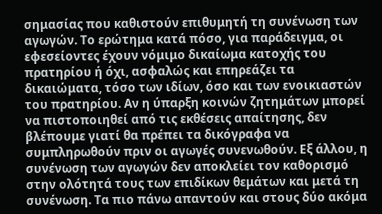σημασίας που καθιστούν επιθυμητή τη συνένωση των αγωγών. Το ερώτημα κατά πόσο, για παράδειγμα, οι εφεσείοντες έχουν νόμιμο δικαίωμα κατοχής του πρατηρίου ή όχι, ασφαλώς και επηρεάζει τα δικαιώματα, τόσο των ιδίων, όσο και των ενοικιαστών του πρατηρίου. Αν η ύπαρξη κοινών ζητημάτων μπορεί να πιστοποιηθεί από τις εκθέσεις απαίτησης, δεν βλέπουμε γιατί θα πρέπει τα δικόγραφα να συμπληρωθούν πριν οι αγωγές συνενωθούν. Εξ άλλου, η συνένωση των αγωγών δεν αποκλείει τον καθορισμό στην ολότητά τους των επιδίκων θεμάτων και μετά τη συνένωση. Τα πιο πάνω απαντούν και στους δύο ακόμα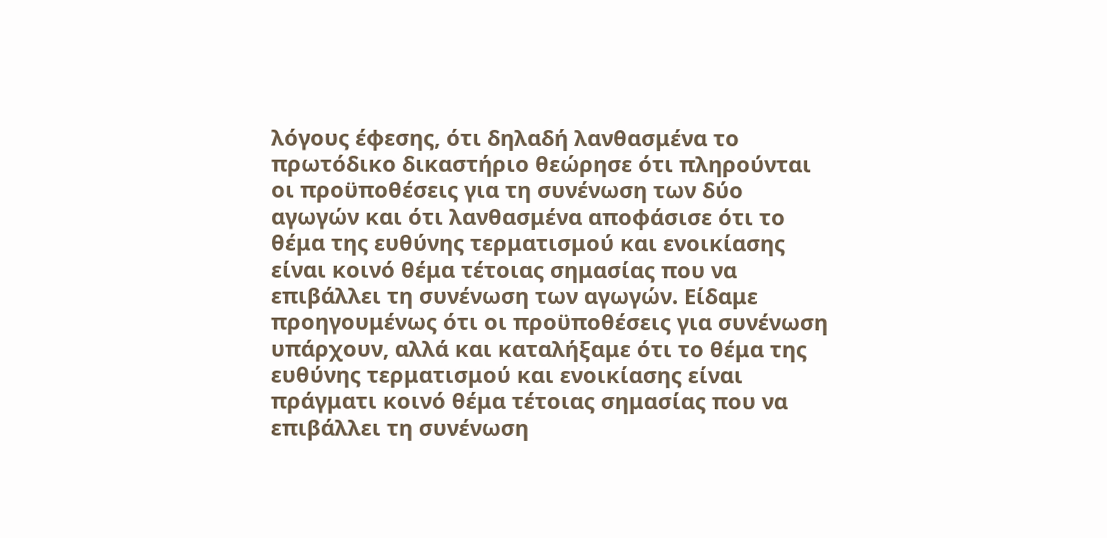λόγους έφεσης, ότι δηλαδή λανθασμένα το πρωτόδικο δικαστήριο θεώρησε ότι πληρούνται οι προϋποθέσεις για τη συνένωση των δύο αγωγών και ότι λανθασμένα αποφάσισε ότι το θέμα της ευθύνης τερματισμού και ενοικίασης είναι κοινό θέμα τέτοιας σημασίας που να επιβάλλει τη συνένωση των αγωγών. Είδαμε προηγουμένως ότι οι προϋποθέσεις για συνένωση υπάρχουν, αλλά και καταλήξαμε ότι το θέμα της ευθύνης τερματισμού και ενοικίασης είναι πράγματι κοινό θέμα τέτοιας σημασίας που να επιβάλλει τη συνένωση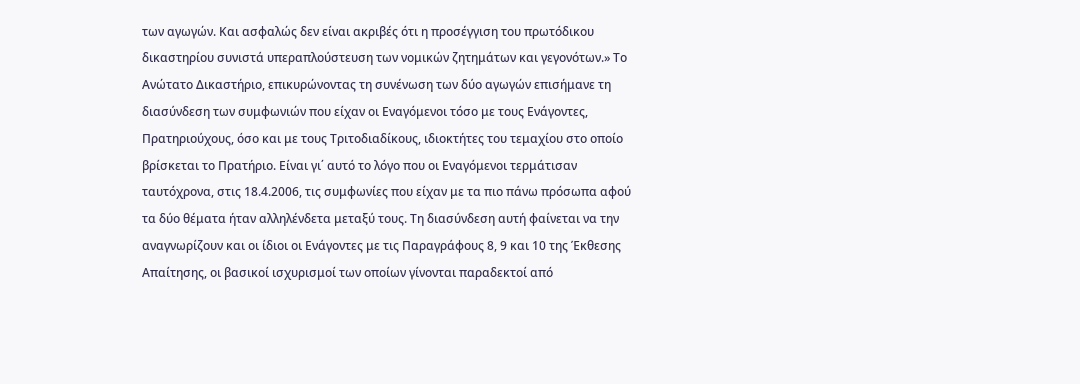των αγωγών. Και ασφαλώς δεν είναι ακριβές ότι η προσέγγιση του πρωτόδικου δικαστηρίου συνιστά υπεραπλούστευση των νομικών ζητημάτων και γεγονότων.» Το Ανώτατο Δικαστήριο, επικυρώνοντας τη συνένωση των δύο αγωγών επισήμανε τη διασύνδεση των συμφωνιών που είχαν οι Εναγόμενοι τόσο με τους Ενάγοντες, Πρατηριούχους, όσο και με τους Τριτοδιαδίκους, ιδιοκτήτες του τεμαχίου στο οποίο βρίσκεται το Πρατήριο. Eίναι γι΄ αυτό το λόγο που οι Εναγόμενοι τερμάτισαν ταυτόχρονα, στις 18.4.2006, τις συμφωνίες που είχαν με τα πιο πάνω πρόσωπα αφού τα δύο θέματα ήταν αλληλένδετα μεταξύ τους. Τη διασύνδεση αυτή φαίνεται να την αναγνωρίζουν και οι ίδιοι οι Ενάγοντες με τις Παραγράφους 8, 9 και 10 της Έκθεσης Απαίτησης, οι βασικοί ισχυρισμοί των οποίων γίνονται παραδεκτοί από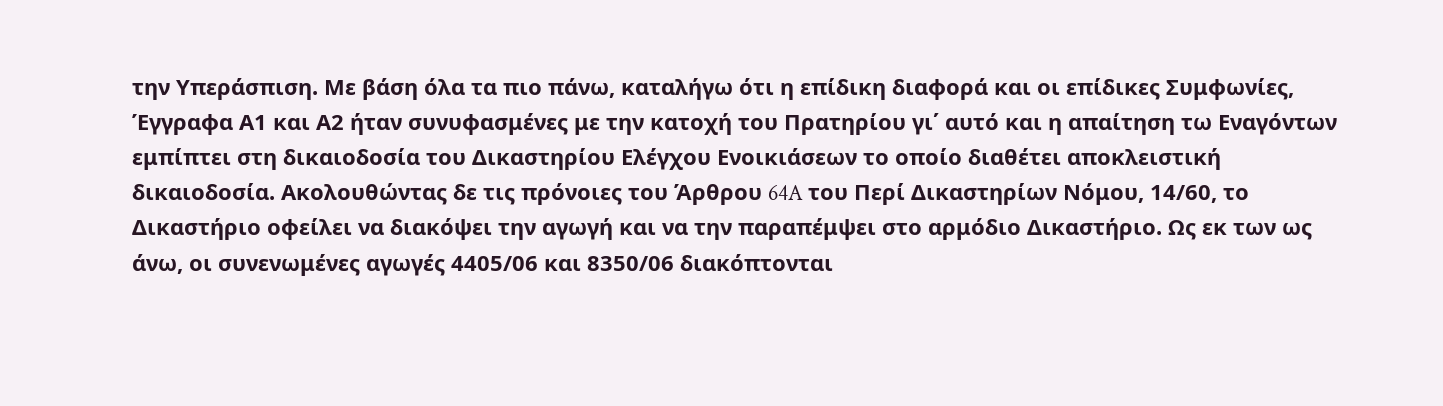την Υπεράσπιση. Με βάση όλα τα πιο πάνω, καταλήγω ότι η επίδικη διαφορά και οι επίδικες Συμφωνίες, Έγγραφα Α1 και Α2 ήταν συνυφασμένες με την κατοχή του Πρατηρίου γι΄ αυτό και η απαίτηση τω Εναγόντων εμπίπτει στη δικαιοδοσία του Δικαστηρίου Ελέγχου Ενοικιάσεων το οποίο διαθέτει αποκλειστική δικαιοδοσία. Ακολουθώντας δε τις πρόνοιες του Άρθρου 64A του Περί Δικαστηρίων Νόμου, 14/60, το Δικαστήριο οφείλει να διακόψει την αγωγή και να την παραπέμψει στο αρμόδιο Δικαστήριο. Ως εκ των ως άνω, οι συνενωμένες αγωγές 4405/06 και 8350/06 διακόπτονται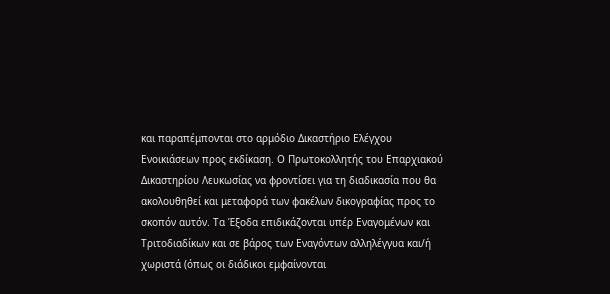και παραπέμπονται στο αρμόδιο Δικαστήριο Ελέγχου Ενοικιάσεων προς εκδίκαση. Ο Πρωτοκολλητής του Επαρχιακού Δικαστηρίου Λευκωσίας να φροντίσει για τη διαδικασία που θα ακολουθηθεί και μεταφορά των φακέλων δικογραφίας προς το σκοπόν αυτόν. Τα Έξοδα επιδικάζονται υπέρ Εναγομένων και Τριτοδιαδίκων και σε βάρος των Εναγόντων αλληλέγγυα και/ή χωριστά (όπως οι διάδικοι εμφαίνονται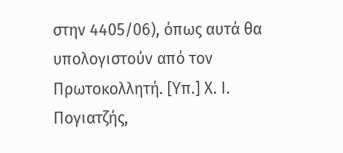στην 4405/06), όπως αυτά θα υπολογιστούν από τον Πρωτοκολλητή. [Υπ.] Χ. Ι. Πογιατζής,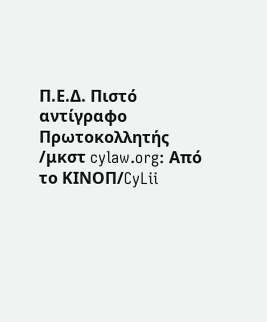Π.Ε.Δ. Πιστό αντίγραφο Πρωτοκολλητής /μκστ cylaw.org: Από το ΚΙΝOΠ/CyLii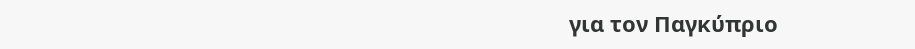για τον Παγκύπριο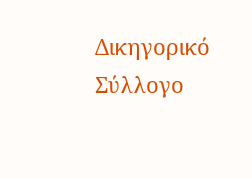Δικηγορικό Σύλλογο